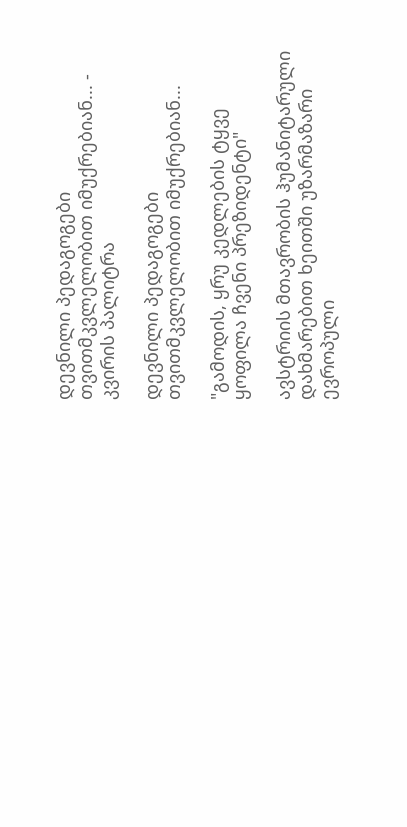დევნილი პედაგოგები თვითმკვლელობით იმუქრებიან... - კვირის პალიტრა

დევნილი პედაგოგები თვითმკვლელობით იმუქრებიან...

"გამოდის, ყრუ კედლების ტყვე ყოფილა ჩვენი პრეზიდენტი"

ავსტრიის მთავრობის ჰუმანიტარული დახმარებით ხეითში უზარმაზარი ევროპული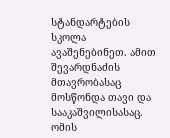სტანდარტების სკოლა ავაშენებინეთ. ამით შევარდნაძის მთავრობასაც მოსწონდა თავი და სააკაშვილისასაც. ომის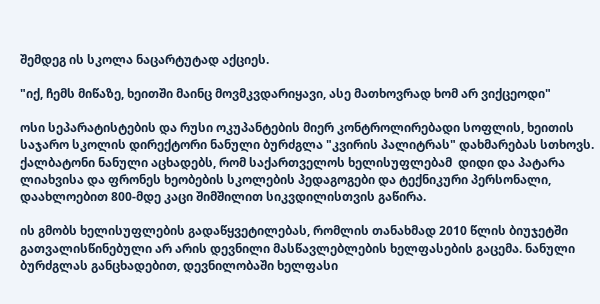შემდეგ ის სკოლა ნაცარტუტად აქციეს.

"იქ, ჩემს მიწაზე, ხეითში მაინც მოვმკვდარიყავი, ასე მათხოვრად ხომ არ ვიქცეოდი"

ოსი სეპარატისტების და რუსი ოკუპანტების მიერ კონტროლირებადი სოფლის, ხეითის საჯარო სკოლის დირექტორი ნანული ბურძგლა "კვირის პალიტრას" დახმარებას სთხოვს. ქალბატონი ნანული აცხადებს, რომ საქართველოს ხელისუფლებამ  დიდი და პატარა ლიახვისა და ფრონეს ხეობების სკოლების პედაგოგები და ტექნიკური პერსონალი, დაახლოებით 800-მდე კაცი შიმშილით სიკვდილისთვის გაწირა.

ის გმობს ხელისუფლების გადაწყვეტილებას, რომლის თანახმად 2010 წლის ბიუჯეტში გათვალისწინებული არ არის დევნილი მასწავლებლების ხელფასების გაცემა. ნანული ბურძგლას განცხადებით, დევნილობაში ხელფასი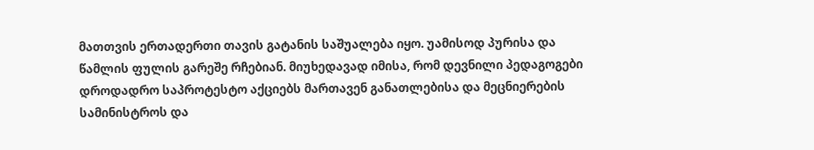მათთვის ერთადერთი თავის გატანის საშუალება იყო. უამისოდ პურისა და წამლის ფულის გარეშე რჩებიან. მიუხედავად იმისა, რომ დევნილი პედაგოგები დროდადრო საპროტესტო აქციებს მართავენ განათლებისა და მეცნიერების სამინისტროს და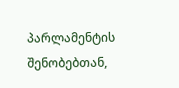პარლამენტის შენობებთან,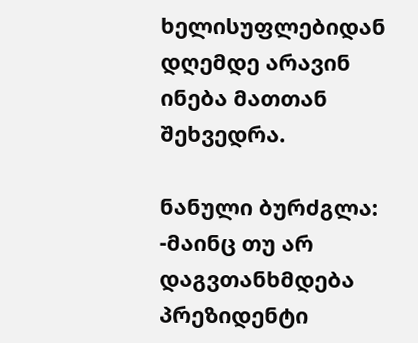ხელისუფლებიდან დღემდე არავინ ინება მათთან შეხვედრა.

ნანული ბურძგლა: -მაინც თუ არ დაგვთანხმდება პრეზიდენტი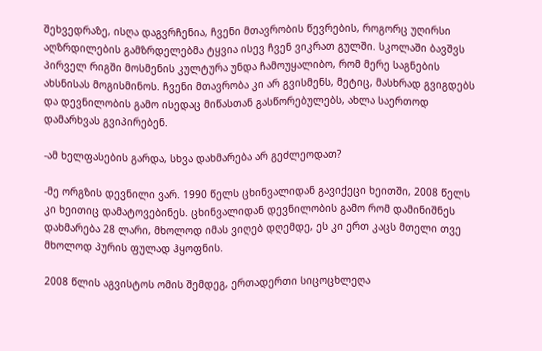შეხვედრაზე, ისღა დაგვრჩენია, ჩვენი მთავრობის წევრების, როგორც უღირსი აღზრდილების გამზრდელებმა ტყვია ისევ ჩვენ ვიკრათ გულში. სკოლაში ბავშვს პირველ რიგში მოსმენის კულტურა უნდა ჩამოუყალიბო, რომ მერე საგნების ახსნისას მოგისმინოს. ჩვენი მთავრობა კი არ გვისმენს, მეტიც, მასხრად გვიგდებს და დევნილობის გამო ისედაც მიწასთან გასწორებულებს, ახლა საერთოდ დამარხვას გვიპირებენ.

-ამ ხელფასების გარდა, სხვა დახმარება არ გეძლეოდათ?

-მე ორგზის დევნილი ვარ. 1990 წელს ცხინვალიდან გავიქეცი ხეითში, 2008 წელს კი ხეითიც დამატოვებინეს. ცხინვალიდან დევნილობის გამო რომ დამინიშნეს დახმარება 28 ლარი, მხოლოდ იმას ვიღებ დღემდე, ეს კი ერთ კაცს მთელი თვე მხოლოდ პურის ფულად ჰყოფნის.

2008 წლის აგვისტოს ომის შემდეგ, ერთადერთი სიცოცხლეღა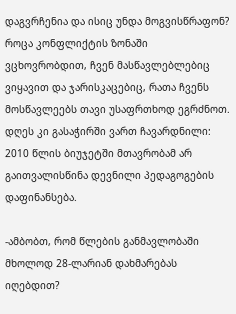დაგვრჩენია და ისიც უნდა მოგვისწრაფონ? როცა კონფლიქტის ზონაში ვცხოვრობდით, ჩვენ მასწავლებლებიც ვიყავით და ჯარისკაცებიც, რათა ჩვენს მოსწავლეებს თავი უსაფრთხოდ ეგრძნოთ. დღეს კი გასაჭირში ვართ ჩავარდნილი: 2010 წლის ბიუჯეტში მთავრობამ არ გაითვალისწინა დევნილი პედაგოგების დაფინანსება.

-ამბობთ, რომ წლების განმავლობაში მხოლოდ 28-ლარიან დახმარებას იღებდით?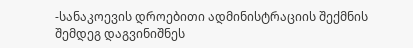-სანაკოევის დროებითი ადმინისტრაციის შექმნის შემდეგ დაგვინიშნეს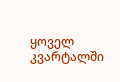ყოველ კვარტალში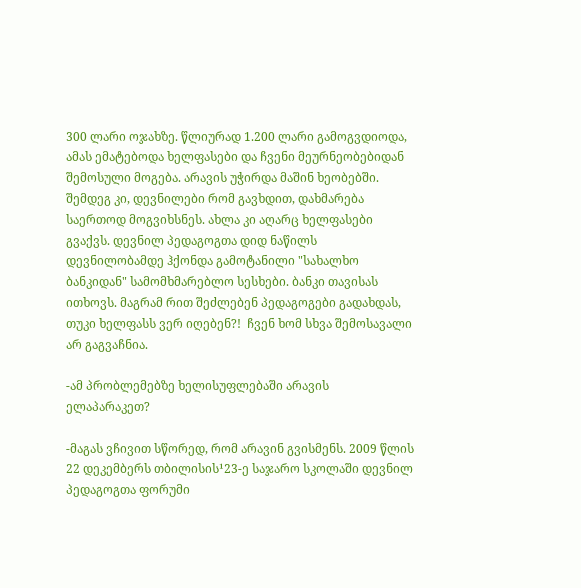300 ლარი ოჯახზე. წლიურად 1.200 ლარი გამოგვდიოდა, ამას ემატებოდა ხელფასები და ჩვენი მეურნეობებიდან შემოსული მოგება. არავის უჭირდა მაშინ ხეობებში. შემდეგ კი, დევნილები რომ გავხდით, დახმარება საერთოდ მოგვიხსნეს. ახლა კი აღარც ხელფასები გვაქვს. დევნილ პედაგოგთა დიდ ნაწილს დევნილობამდე ჰქონდა გამოტანილი "სახალხო ბანკიდან" სამომხმარებლო სესხები. ბანკი თავისას ითხოვს. მაგრამ რით შეძლებენ პედაგოგები გადახდას, თუკი ხელფასს ვერ იღებენ?!  ჩვენ ხომ სხვა შემოსავალი არ გაგვაჩნია.

-ამ პრობლემებზე ხელისუფლებაში არავის ელაპარაკეთ?

-მაგას ვჩივით სწორედ, რომ არავინ გვისმენს. 2009 წლის 22 დეკემბერს თბილისის¹23-ე საჯარო სკოლაში დევნილ პედაგოგთა ფორუმი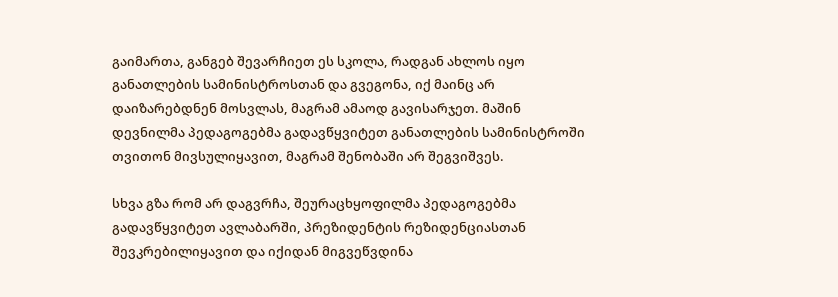გაიმართა, განგებ შევარჩიეთ ეს სკოლა, რადგან ახლოს იყო განათლების სამინისტროსთან და გვეგონა, იქ მაინც არ დაიზარებდნენ მოსვლას, მაგრამ ამაოდ გავისარჯეთ. მაშინ დევნილმა პედაგოგებმა გადავწყვიტეთ განათლების სამინისტროში თვითონ მივსულიყავით, მაგრამ შენობაში არ შეგვიშვეს.

სხვა გზა რომ არ დაგვრჩა, შეურაცხყოფილმა პედაგოგებმა გადავწყვიტეთ ავლაბარში, პრეზიდენტის რეზიდენციასთან შევკრებილიყავით და იქიდან მიგვეწვდინა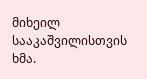მიხეილ სააკაშვილისთვის ხმა.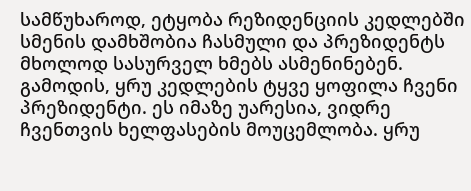სამწუხაროდ, ეტყობა რეზიდენციის კედლებში სმენის დამხშობია ჩასმული და პრეზიდენტს მხოლოდ სასურველ ხმებს ასმენინებენ. გამოდის, ყრუ კედლების ტყვე ყოფილა ჩვენი პრეზიდენტი. ეს იმაზე უარესია, ვიდრე ჩვენთვის ხელფასების მოუცემლობა. ყრუ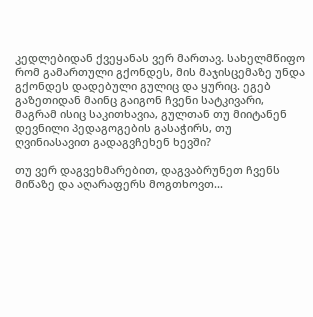კედლებიდან ქვეყანას ვერ მართავ. სახელმწიფო რომ გამართული გქონდეს, მის მაჯისცემაზე უნდა გქონდეს დადებული გულიც და ყურიც. ეგებ გაზეთიდან მაინც გაიგონ ჩვენი სატკივარი, მაგრამ ისიც საკითხავია, გულთან თუ მიიტანენ დევნილი პედაგოგების გასაჭირს, თუ ღვინიასავით გადაგვჩეხენ ხევში?

თუ ვერ დაგვეხმარებით, დაგვაბრუნეთ ჩვენს მიწაზე და აღარაფერს მოგთხოვთ...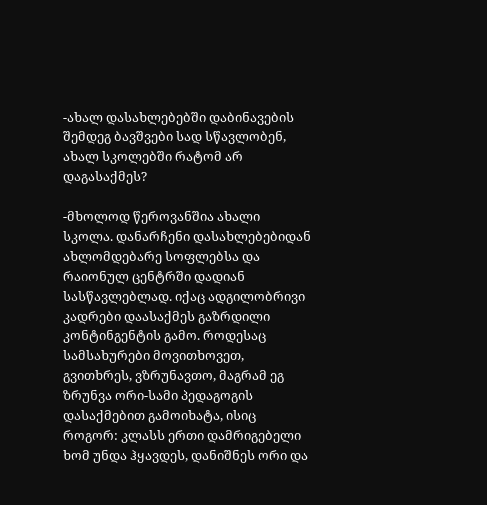-ახალ დასახლებებში დაბინავების შემდეგ ბავშვები სად სწავლობენ, ახალ სკოლებში რატომ არ დაგასაქმეს?

-მხოლოდ წეროვანშია ახალი სკოლა. დანარჩენი დასახლებებიდან ახლომდებარე სოფლებსა და რაიონულ ცენტრში დადიან სასწავლებლად. იქაც ადგილობრივი კადრები დაასაქმეს გაზრდილი კონტინგენტის გამო. როდესაც სამსახურები მოვითხოვეთ, გვითხრეს, ვზრუნავთო, მაგრამ ეგ ზრუნვა ორი-სამი პედაგოგის დასაქმებით გამოიხატა, ისიც როგორ: კლასს ერთი დამრიგებელი ხომ უნდა ჰყავდეს, დანიშნეს ორი და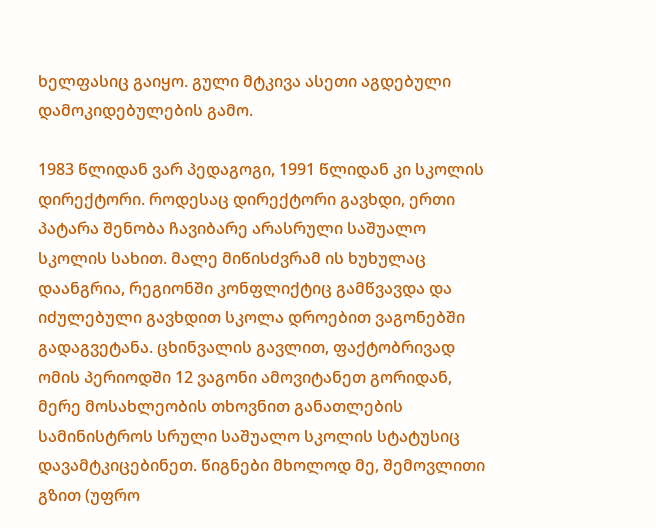ხელფასიც გაიყო. გული მტკივა ასეთი აგდებული დამოკიდებულების გამო.

1983 წლიდან ვარ პედაგოგი, 1991 წლიდან კი სკოლის დირექტორი. როდესაც დირექტორი გავხდი, ერთი პატარა შენობა ჩავიბარე არასრული საშუალო სკოლის სახით. მალე მიწისძვრამ ის ხუხულაც დაანგრია, რეგიონში კონფლიქტიც გამწვავდა და იძულებული გავხდით სკოლა დროებით ვაგონებში გადაგვეტანა. ცხინვალის გავლით, ფაქტობრივად ომის პერიოდში 12 ვაგონი ამოვიტანეთ გორიდან, მერე მოსახლეობის თხოვნით განათლების სამინისტროს სრული საშუალო სკოლის სტატუსიც დავამტკიცებინეთ. წიგნები მხოლოდ მე, შემოვლითი გზით (უფრო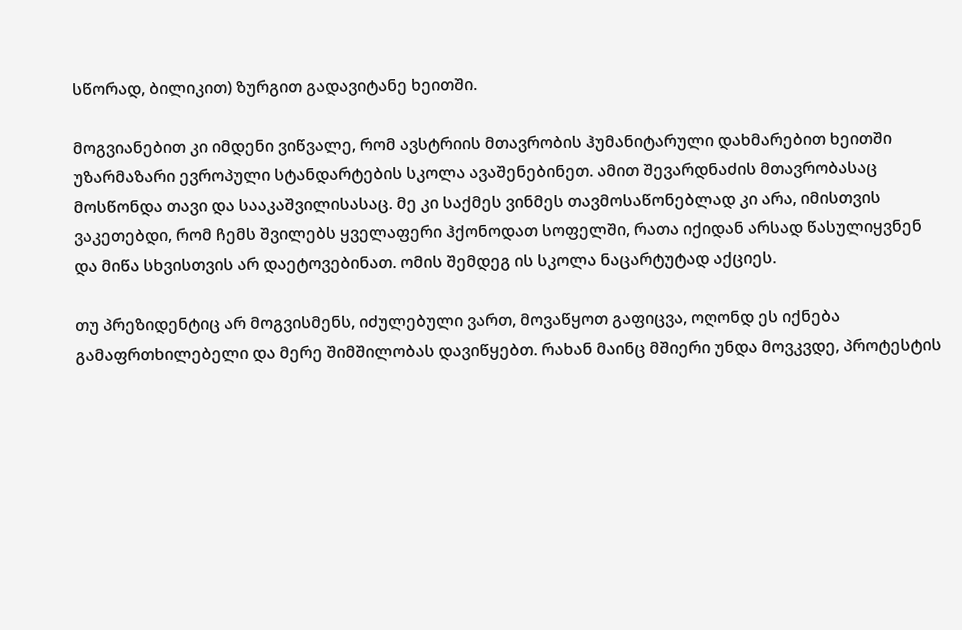სწორად, ბილიკით) ზურგით გადავიტანე ხეითში.

მოგვიანებით კი იმდენი ვიწვალე, რომ ავსტრიის მთავრობის ჰუმანიტარული დახმარებით ხეითში უზარმაზარი ევროპული სტანდარტების სკოლა ავაშენებინეთ. ამით შევარდნაძის მთავრობასაც მოსწონდა თავი და სააკაშვილისასაც. მე კი საქმეს ვინმეს თავმოსაწონებლად კი არა, იმისთვის ვაკეთებდი, რომ ჩემს შვილებს ყველაფერი ჰქონოდათ სოფელში, რათა იქიდან არსად წასულიყვნენ და მიწა სხვისთვის არ დაეტოვებინათ. ომის შემდეგ ის სკოლა ნაცარტუტად აქციეს.

თუ პრეზიდენტიც არ მოგვისმენს, იძულებული ვართ, მოვაწყოთ გაფიცვა, ოღონდ ეს იქნება გამაფრთხილებელი და მერე შიმშილობას დავიწყებთ. რახან მაინც მშიერი უნდა მოვკვდე, პროტესტის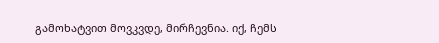გამოხატვით მოვკვდე, მირჩევნია. იქ, ჩემს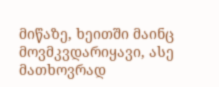მიწაზე, ხეითში მაინც მოვმკვდარიყავი, ასე მათხოვრად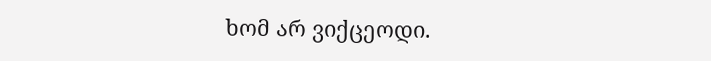ხომ არ ვიქცეოდი.